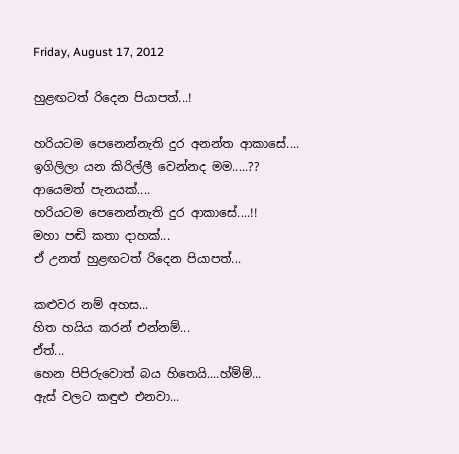Friday, August 17, 2012

හුළඟටත් රිදෙන පියාපත්...!

හරියටම පෙනෙන්නැති දුර අනන්ත ආකාසේ....
ඉගිලිලා යන කිරිල්ලී වෙන්නද මම.....??
ආයෙමත් පැනයක්....
හරියටම පෙනෙන්නැති දුර ආකාසේ....!!
මහා පඬි කතා දාහක්...
ඒ උනත් හුළඟටත් රිදෙන පියාපත්...

කළුවර නම් අහස...
හිත හයිය කරන් එන්නම්...
ඒත්...
හෙන පිපිරුවොත් බය හිතෙයි....හ්ම්ම්...
ඇස් වලට කඳුළු එනවා...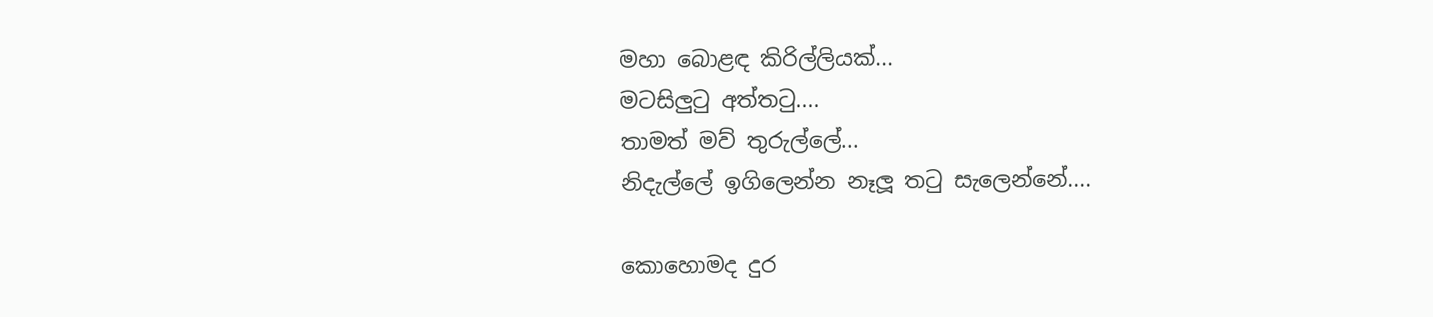මහා බොළඳ කිරිල්ලියක්...
මටසිලුටු අත්තටු....
තාමත් මව් තුරුල්ලේ...
නිදැල්ලේ ඉගිලෙන්න නෑලූ තටු සැලෙන්නේ....

කොහොමද දුර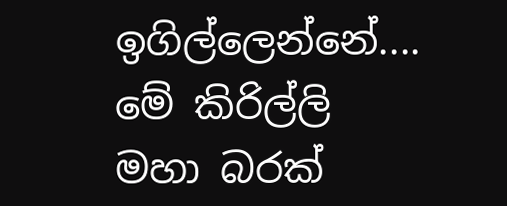ඉගිල්ලෙන්නේ....
මේ කිරිල්ලි මහා බරක්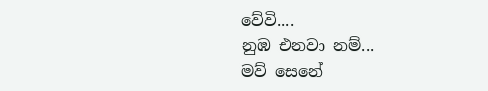වේවි....
නුඹ එනවා නම්...
මව් සෙනේ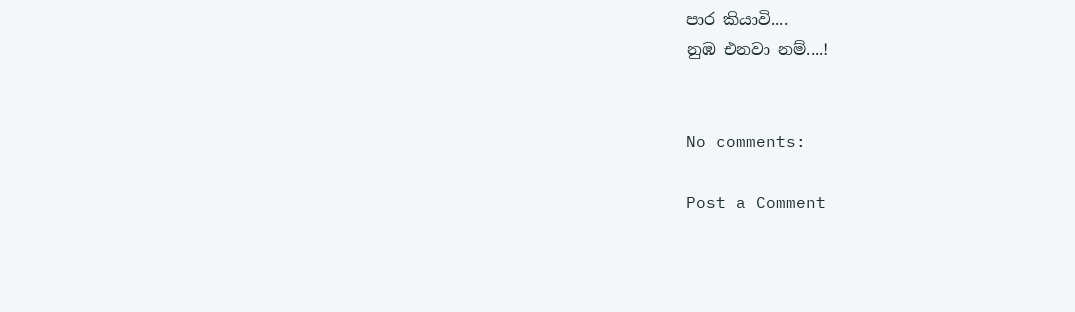පාර කියාවි....
නුඹ එනවා නම්....!


No comments:

Post a Comment